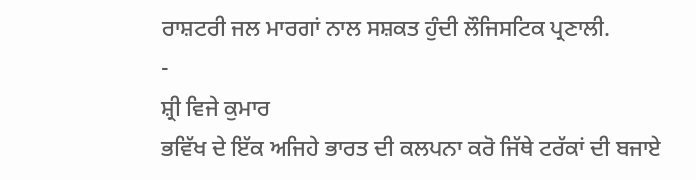ਰਾਸ਼ਟਰੀ ਜਲ ਮਾਰਗਾਂ ਨਾਲ ਸਸ਼ਕਤ ਹੁੰਦੀ ਲੌਜਿਸਟਿਕ ਪ੍ਰਣਾਲੀ.
-
ਸ਼੍ਰੀ ਵਿਜੇ ਕੁਮਾਰ
ਭਵਿੱਖ ਦੇ ਇੱਕ ਅਜਿਹੇ ਭਾਰਤ ਦੀ ਕਲਪਨਾ ਕਰੋ ਜਿੱਥੇ ਟਰੱਕਾਂ ਦੀ ਬਜਾਏ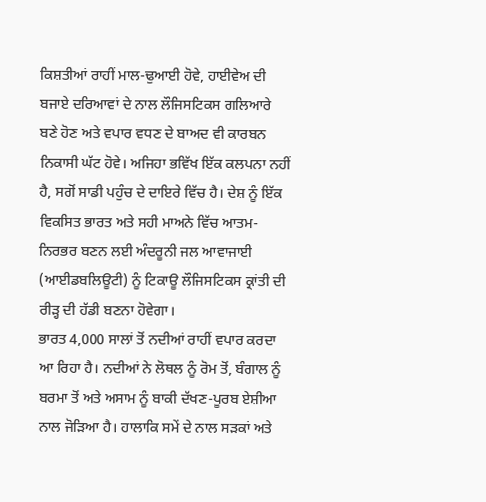ਕਿਸ਼ਤੀਆਂ ਰਾਹੀਂ ਮਾਲ-ਢੁਆਈ ਹੋਵੇ, ਹਾਈਵੇਅ ਦੀ ਬਜਾਏ ਦਰਿਆਵਾਂ ਦੇ ਨਾਲ ਲੌਜਿਸਟਿਕਸ ਗਲਿਆਰੇ ਬਣੇ ਹੋਣ ਅਤੇ ਵਪਾਰ ਵਧਣ ਦੇ ਬਾਅਦ ਵੀ ਕਾਰਬਨ ਨਿਕਾਸੀ ਘੱਟ ਹੋਵੇ। ਅਜਿਹਾ ਭਵਿੱਖ ਇੱਕ ਕਲਪਨਾ ਨਹੀਂ ਹੈ, ਸਗੋਂ ਸਾਡੀ ਪਹੁੰਚ ਦੇ ਦਾਇਰੇ ਵਿੱਚ ਹੈ। ਦੇਸ਼ ਨੂੰ ਇੱਕ ਵਿਕਸਿਤ ਭਾਰਤ ਅਤੇ ਸਹੀ ਮਾਅਨੇ ਵਿੱਚ ਆਤਮ-ਨਿਰਭਰ ਬਣਨ ਲਈ ਅੰਦਰੂਨੀ ਜਲ ਆਵਾਜਾਈ (ਆਈਡਬਲਿਊਟੀ) ਨੂੰ ਟਿਕਾਊ ਲੌਜਿਸਟਿਕਸ ਕ੍ਰਾਂਤੀ ਦੀ ਰੀੜ੍ਹ ਦੀ ਹੱਡੀ ਬਣਨਾ ਹੋਵੇਗਾ।
ਭਾਰਤ 4,000 ਸਾਲਾਂ ਤੋਂ ਨਦੀਆਂ ਰਾਹੀਂ ਵਪਾਰ ਕਰਦਾ ਆ ਰਿਹਾ ਹੈ। ਨਦੀਆਂ ਨੇ ਲੋਥਲ ਨੂੰ ਰੋਮ ਤੋਂ, ਬੰਗਾਲ ਨੂੰ ਬਰਮਾ ਤੋਂ ਅਤੇ ਅਸਾਮ ਨੂੰ ਬਾਕੀ ਦੱਖਣ-ਪੂਰਬ ਏਸ਼ੀਆ ਨਾਲ ਜੋੜਿਆ ਹੈ। ਹਾਲਾਕਿ ਸਮੇਂ ਦੇ ਨਾਲ ਸੜਕਾਂ ਅਤੇ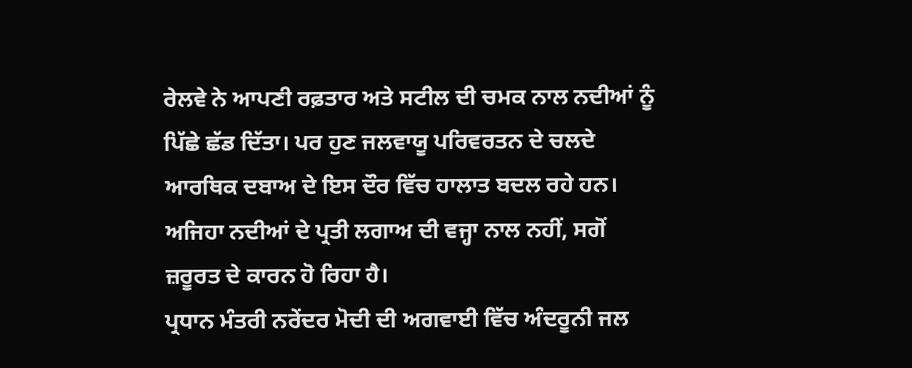ਰੇਲਵੇ ਨੇ ਆਪਣੀ ਰਫ਼ਤਾਰ ਅਤੇ ਸਟੀਲ ਦੀ ਚਮਕ ਨਾਲ ਨਦੀਆਂ ਨੂੰ ਪਿੱਛੇ ਛੱਡ ਦਿੱਤਾ। ਪਰ ਹੁਣ ਜਲਵਾਯੂ ਪਰਿਵਰਤਨ ਦੇ ਚਲਦੇ ਆਰਥਿਕ ਦਬਾਅ ਦੇ ਇਸ ਦੌਰ ਵਿੱਚ ਹਾਲਾਤ ਬਦਲ ਰਹੇ ਹਨ। ਅਜਿਹਾ ਨਦੀਆਂ ਦੇ ਪ੍ਰਤੀ ਲਗਾਅ ਦੀ ਵਜ੍ਹਾ ਨਾਲ ਨਹੀਂ, ਸਗੋਂ ਜ਼ਰੂਰਤ ਦੇ ਕਾਰਨ ਹੋ ਰਿਹਾ ਹੈ।
ਪ੍ਰਧਾਨ ਮੰਤਰੀ ਨਰੇਂਦਰ ਮੋਦੀ ਦੀ ਅਗਵਾਈ ਵਿੱਚ ਅੰਦਰੂਨੀ ਜਲ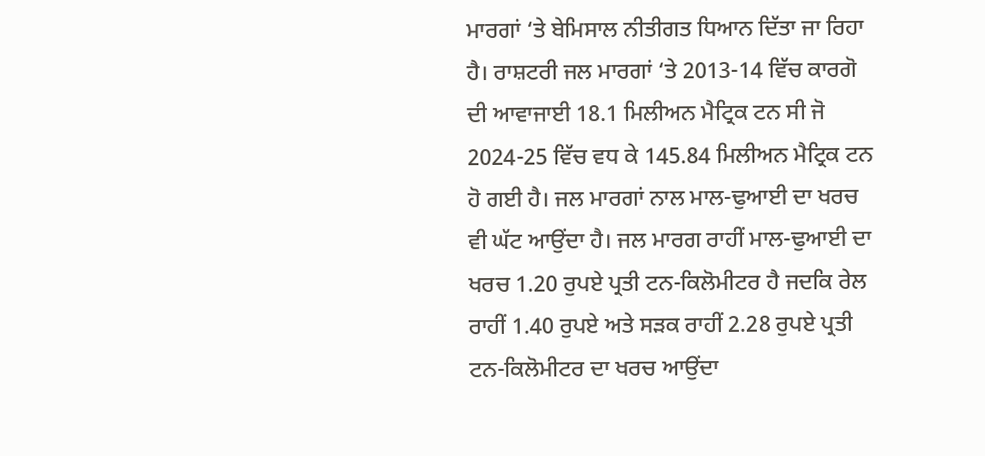ਮਾਰਗਾਂ ‘ਤੇ ਬੇਮਿਸਾਲ ਨੀਤੀਗਤ ਧਿਆਨ ਦਿੱਤਾ ਜਾ ਰਿਹਾ ਹੈ। ਰਾਸ਼ਟਰੀ ਜਲ ਮਾਰਗਾਂ ‘ਤੇ 2013-14 ਵਿੱਚ ਕਾਰਗੋ ਦੀ ਆਵਾਜਾਈ 18.1 ਮਿਲੀਅਨ ਮੈਟ੍ਰਿਕ ਟਨ ਸੀ ਜੋ 2024-25 ਵਿੱਚ ਵਧ ਕੇ 145.84 ਮਿਲੀਅਨ ਮੈਟ੍ਰਿਕ ਟਨ ਹੋ ਗਈ ਹੈ। ਜਲ ਮਾਰਗਾਂ ਨਾਲ ਮਾਲ-ਢੁਆਈ ਦਾ ਖਰਚ ਵੀ ਘੱਟ ਆਉਂਦਾ ਹੈ। ਜਲ ਮਾਰਗ ਰਾਹੀਂ ਮਾਲ-ਢੁਆਈ ਦਾ ਖਰਚ 1.20 ਰੁਪਏ ਪ੍ਰਤੀ ਟਨ-ਕਿਲੋਮੀਟਰ ਹੈ ਜਦਕਿ ਰੇਲ ਰਾਹੀਂ 1.40 ਰੁਪਏ ਅਤੇ ਸੜਕ ਰਾਹੀਂ 2.28 ਰੁਪਏ ਪ੍ਰਤੀ ਟਨ-ਕਿਲੋਮੀਟਰ ਦਾ ਖਰਚ ਆਉਂਦਾ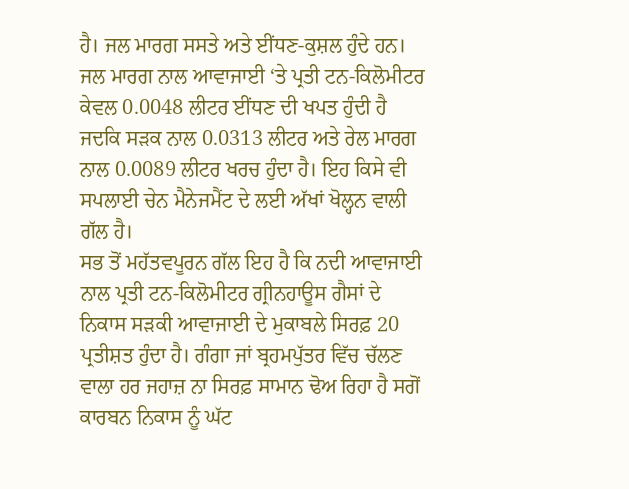ਹੈ। ਜਲ ਮਾਰਗ ਸਸਤੇ ਅਤੇ ਈਂਧਣ-ਕੁਸ਼ਲ ਹੁੰਦੇ ਹਨ। ਜਲ ਮਾਰਗ ਨਾਲ ਆਵਾਜਾਈ ‘ਤੇ ਪ੍ਰਤੀ ਟਨ-ਕਿਲੋਮੀਟਰ ਕੇਵਲ 0.0048 ਲੀਟਰ ਈਂਧਣ ਦੀ ਖਪਤ ਹੁੰਦੀ ਹੈ ਜਦਕਿ ਸੜਕ ਨਾਲ 0.0313 ਲੀਟਰ ਅਤੇ ਰੇਲ ਮਾਰਗ ਨਾਲ 0.0089 ਲੀਟਰ ਖਰਚ ਹੁੰਦਾ ਹੈ। ਇਹ ਕਿਸੇ ਵੀ ਸਪਲਾਈ ਚੇਨ ਮੈਨੇਜਮੈਂਟ ਦੇ ਲਈ ਅੱਖਾਂ ਖੋਲ੍ਹਨ ਵਾਲੀ ਗੱਲ ਹੈ।
ਸਭ ਤੋਂ ਮਹੱਤਵਪੂਰਨ ਗੱਲ ਇਹ ਹੈ ਕਿ ਨਦੀ ਆਵਾਜਾਈ ਨਾਲ ਪ੍ਰਤੀ ਟਨ-ਕਿਲੋਮੀਟਰ ਗ੍ਰੀਨਹਾਊਸ ਗੈਸਾਂ ਦੇ ਨਿਕਾਸ ਸੜਕੀ ਆਵਾਜਾਈ ਦੇ ਮੁਕਾਬਲੇ ਸਿਰਫ਼ 20 ਪ੍ਰਤੀਸ਼ਤ ਹੁੰਦਾ ਹੈ। ਗੰਗਾ ਜਾਂ ਬ੍ਰਹਮਪੁੱਤਰ ਵਿੱਚ ਚੱਲਣ ਵਾਲਾ ਹਰ ਜਹਾਜ਼ ਨਾ ਸਿਰਫ਼ ਸਾਮਾਨ ਢੋਅ ਰਿਹਾ ਹੈ ਸਗੋਂ ਕਾਰਬਨ ਨਿਕਾਸ ਨੂੰ ਘੱਟ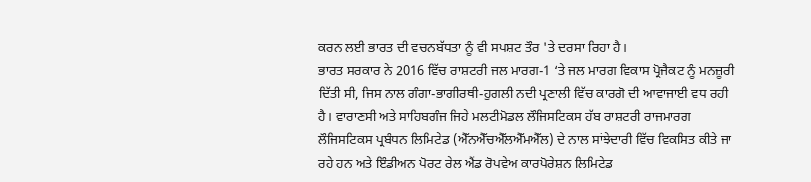ਕਰਨ ਲਈ ਭਾਰਤ ਦੀ ਵਚਨਬੱਧਤਾ ਨੂੰ ਵੀ ਸਪਸ਼ਟ ਤੌਰ 'ਤੇ ਦਰਸਾ ਰਿਹਾ ਹੈ।
ਭਾਰਤ ਸਰਕਾਰ ਨੇ 2016 ਵਿੱਚ ਰਾਸ਼ਟਰੀ ਜਲ ਮਾਰਗ-1 ‘ਤੇ ਜਲ ਮਾਰਗ ਵਿਕਾਸ ਪ੍ਰੋਜੈਕਟ ਨੂੰ ਮਨਜ਼ੂਰੀ ਦਿੱਤੀ ਸੀ, ਜਿਸ ਨਾਲ ਗੰਗਾ-ਭਾਗੀਰਥੀ-ਹੁਗਲੀ ਨਦੀ ਪ੍ਰਣਾਲੀ ਵਿੱਚ ਕਾਰਗੋ ਦੀ ਆਵਾਜਾਈ ਵਧ ਰਹੀ ਹੈ। ਵਾਰਾਣਸੀ ਅਤੇ ਸਾਹਿਬਗੰਜ ਜਿਹੇ ਮਲਟੀਮੋਡਲ ਲੌਜਿਸਟਿਕਸ ਹੱਬ ਰਾਸ਼ਟਰੀ ਰਾਜਮਾਰਗ ਲੌਜਿਸਟਿਕਸ ਪ੍ਰਬੰਧਨ ਲਿਮਿਟੇਡ (ਐੱਨਐੱਚਐੱਲਐੱਮਐੱਲ) ਦੇ ਨਾਲ ਸਾਂਝੇਦਾਰੀ ਵਿੱਚ ਵਿਕਸਿਤ ਕੀਤੇ ਜਾ ਰਹੇ ਹਨ ਅਤੇ ਇੰਡੀਅਨ ਪੋਰਟ ਰੇਲ ਐਂਡ ਰੋਪਵੇਅ ਕਾਰਪੋਰੇਸ਼ਨ ਲਿਮਿਟੇਡ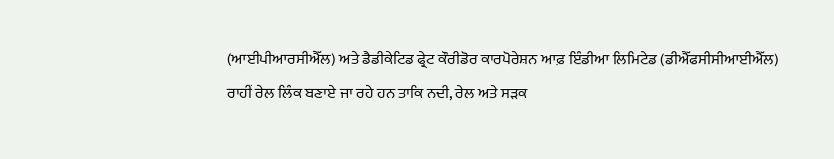(ਆਈਪੀਆਰਸੀਐੱਲ) ਅਤੇ ਡੈਡੀਕੇਟਿਡ ਫ੍ਰੇਟ ਕੌਰੀਡੋਰ ਕਾਰਪੋਰੇਸ਼ਨ ਆਫ਼ ਇੰਡੀਆ ਲਿਮਿਟੇਡ (ਡੀਐੱਫਸੀਸੀਆਈਐੱਲ) ਰਾਹੀਂ ਰੇਲ ਲਿੰਕ ਬਣਾਏ ਜਾ ਰਹੇ ਹਨ ਤਾਕਿ ਨਦੀ, ਰੇਲ ਅਤੇ ਸੜਕ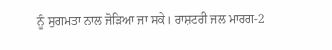ਨੂੰ ਸੁਗਮਤਾ ਨਾਲ ਜੋੜਿਆ ਜਾ ਸਕੇ। ਰਾਸ਼ਟਰੀ ਜਲ ਮਾਰਗ-2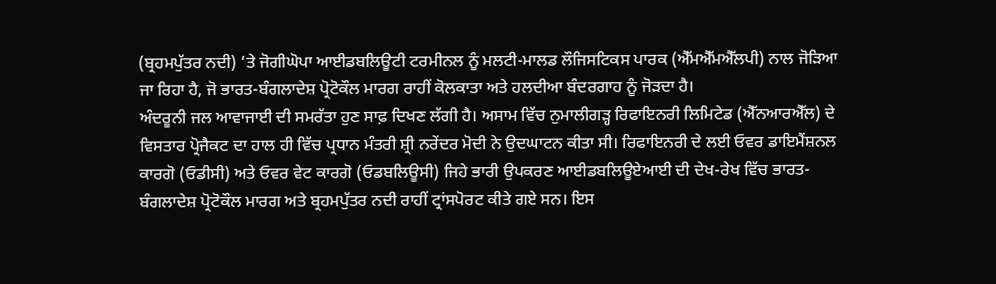(ਬ੍ਰਹਮਪੁੱਤਰ ਨਦੀ) ‘ਤੇ ਜੋਗੀਘੋਪਾ ਆਈਡਬਲਿਊਟੀ ਟਰਮੀਨਲ ਨੂੰ ਮਲਟੀ-ਮਾਲਡ ਲੌਜਿਸਟਿਕਸ ਪਾਰਕ (ਐੱਮਐੱਮਐੱਲਪੀ) ਨਾਲ ਜੋੜਿਆ ਜਾ ਰਿਹਾ ਹੈ, ਜੋ ਭਾਰਤ-ਬੰਗਲਾਦੇਸ਼ ਪ੍ਰੋਟੋਕੌਲ ਮਾਰਗ ਰਾਹੀਂ ਕੋਲਕਾਤਾ ਅਤੇ ਹਲਦੀਆ ਬੰਦਰਗਾਹ ਨੂੰ ਜੋੜਦਾ ਹੈ।
ਅੰਦਰੂਨੀ ਜਲ ਆਵਾਜਾਈ ਦੀ ਸਮਰੱਤਾ ਹੁਣ ਸਾਫ਼ ਦਿਖਣ ਲੱਗੀ ਹੈ। ਅਸਾਮ ਵਿੱਚ ਨੁਮਾਲੀਗੜ੍ਹ ਰਿਫਾਇਨਰੀ ਲਿਮਿਟੇਡ (ਐੱਨਆਰਐੱਲ) ਦੇ ਵਿਸਤਾਰ ਪ੍ਰੋਜੈਕਟ ਦਾ ਹਾਲ ਹੀ ਵਿੱਚ ਪ੍ਰਧਾਨ ਮੰਤਰੀ ਸ਼੍ਰੀ ਨਰੇਂਦਰ ਮੋਦੀ ਨੇ ਉਦਘਾਟਨ ਕੀਤਾ ਸੀ। ਰਿਫਾਇਨਰੀ ਦੇ ਲਈ ਓਵਰ ਡਾਇਮੈਂਸ਼ਨਲ ਕਾਰਗੋ (ਓਡੀਸੀ) ਅਤੇ ਓਵਰ ਵੇਟ ਕਾਰਗੋ (ਓਡਬਲਿਊਸੀ) ਜਿਹੇ ਭਾਰੀ ਉਪਕਰਣ ਆਈਡਬਲਿਊਏਆਈ ਦੀ ਦੇਖ-ਰੇਖ ਵਿੱਚ ਭਾਰਤ-ਬੰਗਲਾਦੇਸ਼ ਪ੍ਰੋਟੋਕੌਲ ਮਾਰਗ ਅਤੇ ਬ੍ਰਹਮਪੁੱਤਰ ਨਦੀ ਰਾਹੀਂ ਟ੍ਰਾਂਸਪੋਰਟ ਕੀਤੇ ਗਏ ਸਨ। ਇਸ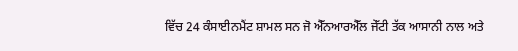ਵਿੱਚ 24 ਕੰਸਾਈਨਮੈਂਟ ਸ਼ਾਮਲ ਸਨ ਜੋ ਐੱਨਆਰਐੱਲ ਜੇੱਟੀ ਤੱਕ ਆਸਾਨੀ ਨਾਲ ਅਤੇ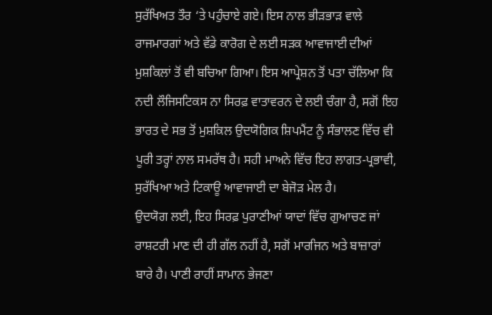ਸੁਰੱਖਿਅਤ ਤੌਰ ‘ਤੇ ਪਹੁੰਚਾਏ ਗਏ। ਇਸ ਨਾਲ ਭੀੜਭਾੜ ਵਾਲੇ ਰਾਜਮਾਰਗਾਂ ਅਤੇ ਵੱਡੇ ਕਾਰੋਗ ਦੇ ਲਈ ਸੜਕ ਆਵਾਜਾਈ ਦੀਆਂ ਮੁਸ਼ਕਿਲਾਂ ਤੋਂ ਵੀ ਬਚਿਆ ਗਿਆ। ਇਸ ਆਪ੍ਰੇਸ਼ਨ ਤੋਂ ਪਤਾ ਚੱਲਿਆ ਕਿ ਨਦੀ ਲੌਜਿਸਟਿਕਸ ਨਾ ਸਿਰਫ਼ ਵਾਤਾਵਰਨ ਦੇ ਲਈ ਚੰਗਾ ਹੈ, ਸਗੋਂ ਇਹ ਭਾਰਤ ਦੇ ਸਭ ਤੋਂ ਮੁਸ਼ਕਿਲ ਉਦਯੋਗਿਕ ਸ਼ਿਪਮੈਂਟ ਨੂੰ ਸੰਭਾਲਣ ਵਿੱਚ ਵੀ ਪੂਰੀ ਤਰ੍ਹਾਂ ਨਾਲ ਸਮਰੱਥ ਹੈ। ਸਹੀ ਮਾਅਨੇ ਵਿੱਚ ਇਹ ਲਾਗਤ-ਪ੍ਰਭਾਵੀ, ਸੁਰੱਖਿਆ ਅਤੇ ਟਿਕਾਊ ਆਵਾਜਾਈ ਦਾ ਬੇਜੋੜ ਮੇਲ ਹੈ।
ਉਦਯੋਗ ਲਈ, ਇਹ ਸਿਰਫ਼ ਪੁਰਾਣੀਆਂ ਯਾਦਾਂ ਵਿੱਚ ਗੁਆਚਣ ਜਾਂ ਰਾਸ਼ਟਰੀ ਮਾਣ ਦੀ ਹੀ ਗੱਲ ਨਹੀਂ ਹੈ, ਸਗੋਂ ਮਾਰਜਿਨ ਅਤੇ ਬਾਜ਼ਾਰਾਂ ਬਾਰੇ ਹੈ। ਪਾਣੀ ਰਾਹੀਂ ਸਾਮਾਨ ਭੇਜਣਾ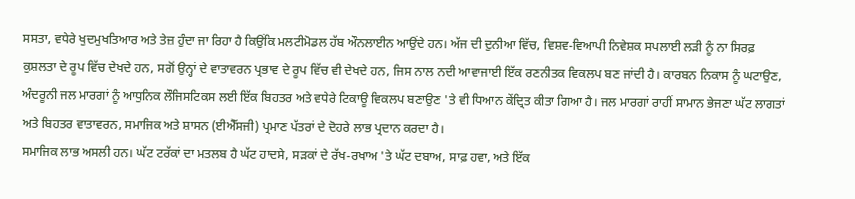ਸਸਤਾ, ਵਧੇਰੇ ਖੁਦਮੁਖਤਿਆਰ ਅਤੇ ਤੇਜ਼ ਹੁੰਦਾ ਜਾ ਰਿਹਾ ਹੈ ਕਿਉਂਕਿ ਮਲਟੀਮੋਡਲ ਹੱਬ ਔਨਲਾਈਨ ਆਉਂਦੇ ਹਨ। ਅੱਜ ਦੀ ਦੁਨੀਆ ਵਿੱਚ, ਵਿਸ਼ਵ-ਵਿਆਪੀ ਨਿਵੇਸ਼ਕ ਸਪਲਾਈ ਲੜੀ ਨੂੰ ਨਾ ਸਿਰਫ਼ ਕੁਸ਼ਲਤਾ ਦੇ ਰੂਪ ਵਿੱਚ ਦੇਖਦੇ ਹਨ, ਸਗੋਂ ਉਨ੍ਹਾਂ ਦੇ ਵਾਤਾਵਰਨ ਪ੍ਰਭਾਵ ਦੇ ਰੂਪ ਵਿੱਚ ਵੀ ਦੇਖਦੇ ਹਨ, ਜਿਸ ਨਾਲ ਨਦੀ ਆਵਾਜਾਈ ਇੱਕ ਰਣਨੀਤਕ ਵਿਕਲਪ ਬਣ ਜਾਂਦੀ ਹੈ। ਕਾਰਬਨ ਨਿਕਾਸ ਨੂੰ ਘਟਾਉਣ, ਅੰਦਰੂਨੀ ਜਲ ਮਾਰਗਾਂ ਨੂੰ ਆਧੁਨਿਕ ਲੌਜਿਸਟਿਕਸ ਲਈ ਇੱਕ ਬਿਹਤਰ ਅਤੇ ਵਧੇਰੇ ਟਿਕਾਊ ਵਿਕਲਪ ਬਣਾਉਣ 'ਤੇ ਵੀ ਧਿਆਨ ਕੇਂਦ੍ਰਿਤ ਕੀਤਾ ਗਿਆ ਹੈ। ਜਲ ਮਾਰਗਾਂ ਰਾਹੀਂ ਸਾਮਾਨ ਭੇਜਣਾ ਘੱਟ ਲਾਗਤਾਂ ਅਤੇ ਬਿਹਤਰ ਵਾਤਾਵਰਨ, ਸਮਾਜਿਕ ਅਤੇ ਸ਼ਾਸਨ (ਈਐੱਸਜੀ) ਪ੍ਰਮਾਣ ਪੱਤਰਾਂ ਦੇ ਦੋਹਰੇ ਲਾਭ ਪ੍ਰਦਾਨ ਕਰਦਾ ਹੈ।
ਸਮਾਜਿਕ ਲਾਭ ਅਸਲੀ ਹਨ। ਘੱਟ ਟਰੱਕਾਂ ਦਾ ਮਤਲਬ ਹੈ ਘੱਟ ਹਾਦਸੇ, ਸੜਕਾਂ ਦੇ ਰੱਖ-ਰਖਾਅ 'ਤੇ ਘੱਟ ਦਬਾਅ, ਸਾਫ਼ ਹਵਾ, ਅਤੇ ਇੱਕ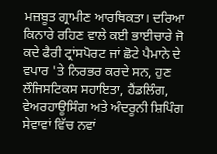ਮਜ਼ਬੂਤ ਗ੍ਰਾਮੀਣ ਆਰਥਿਕਤਾ। ਦਰਿਆ ਕਿਨਾਰੇ ਰਹਿਣ ਵਾਲੇ ਕਈ ਭਾਈਚਾਰੇ ਜੋ ਕਦੇ ਫੈਰੀ ਟ੍ਰਾਂਸਪੋਰਟ ਜਾਂ ਛੋਟੇ ਪੈਮਾਨੇ ਦੇ ਵਪਾਰ 'ਤੇ ਨਿਰਭਰ ਕਰਦੇ ਸਨ, ਹੁਣ ਲੌਜਿਸਟਿਕਸ ਸਹਾਇਤਾ, ਹੈਂਡਲਿੰਗ, ਵੇਅਰਹਾਊਸਿੰਗ ਅਤੇ ਅੰਦਰੂਨੀ ਸ਼ਿਪਿੰਗ ਸੇਵਾਵਾਂ ਵਿੱਚ ਨਵਾਂ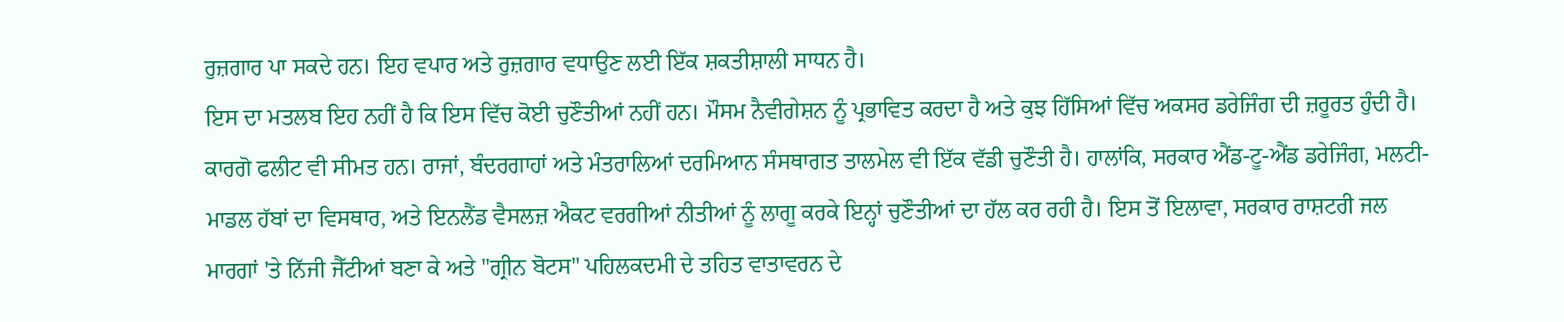ਰੁਜ਼ਗਾਰ ਪਾ ਸਕਦੇ ਹਨ। ਇਹ ਵਪਾਰ ਅਤੇ ਰੁਜ਼ਗਾਰ ਵਧਾਉਣ ਲਈ ਇੱਕ ਸ਼ਕਤੀਸ਼ਾਲੀ ਸਾਧਨ ਹੈ।
ਇਸ ਦਾ ਮਤਲਬ ਇਹ ਨਹੀਂ ਹੈ ਕਿ ਇਸ ਵਿੱਚ ਕੋਈ ਚੁਣੌਤੀਆਂ ਨਹੀਂ ਹਨ। ਮੌਸਮ ਨੈਵੀਗੇਸ਼ਨ ਨੂੰ ਪ੍ਰਭਾਵਿਤ ਕਰਦਾ ਹੈ ਅਤੇ ਕੁਝ ਹਿੱਸਿਆਂ ਵਿੱਚ ਅਕਸਰ ਡਰੇਜਿੰਗ ਦੀ ਜ਼ਰੂਰਤ ਹੁੰਦੀ ਹੈ। ਕਾਰਗੋ ਫਲੀਟ ਵੀ ਸੀਮਤ ਹਨ। ਰਾਜਾਂ, ਬੰਦਰਗਾਹਾਂ ਅਤੇ ਮੰਤਰਾਲਿਆਂ ਦਰਮਿਆਨ ਸੰਸਥਾਗਤ ਤਾਲਮੇਲ ਵੀ ਇੱਕ ਵੱਡੀ ਚੁਣੌਤੀ ਹੈ। ਹਾਲਾਂਕਿ, ਸਰਕਾਰ ਐਂਡ-ਟੂ-ਐਂਡ ਡਰੇਜਿੰਗ, ਮਲਟੀ-ਮਾਡਲ ਹੱਬਾਂ ਦਾ ਵਿਸਥਾਰ, ਅਤੇ ਇਨਲੈਂਡ ਵੈਸਲਜ਼ ਐਕਟ ਵਰਗੀਆਂ ਨੀਤੀਆਂ ਨੂੰ ਲਾਗੂ ਕਰਕੇ ਇਨ੍ਹਾਂ ਚੁਣੌਤੀਆਂ ਦਾ ਹੱਲ ਕਰ ਰਹੀ ਹੈ। ਇਸ ਤੋਂ ਇਲਾਵਾ, ਸਰਕਾਰ ਰਾਸ਼ਟਰੀ ਜਲ ਮਾਰਗਾਂ 'ਤੇ ਨਿੱਜੀ ਜੈੱਟੀਆਂ ਬਣਾ ਕੇ ਅਤੇ "ਗ੍ਰੀਨ ਬੋਟਸ" ਪਹਿਲਕਦਮੀ ਦੇ ਤਹਿਤ ਵਾਤਾਵਰਨ ਦੇ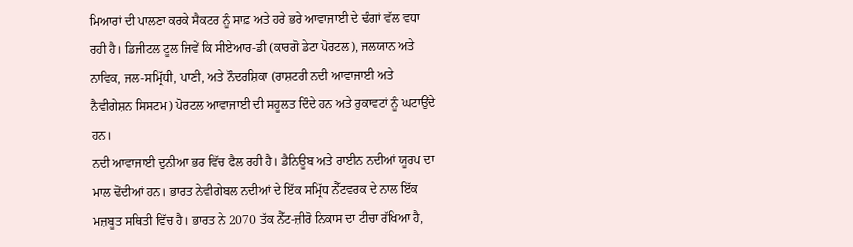ਮਿਆਰਾਂ ਦੀ ਪਾਲਣਾ ਕਰਕੇ ਸੈਕਟਰ ਨੂੰ ਸਾਫ਼ ਅਤੇ ਹਰੇ ਭਰੇ ਆਵਾਜਾਈ ਦੇ ਢੰਗਾਂ ਵੱਲ ਵਧਾ ਰਹੀ ਹੈ। ਡਿਜੀਟਲ ਟੂਲ ਜਿਵੇਂ ਕਿ ਸੀਏਆਰ-ਡੀ (ਕਾਰਗੋ ਡੇਟਾ ਪੋਰਟਲ), ਜਲਯਾਨ ਅਤੇ ਨਾਵਿਕ, ਜਲ-ਸਮ੍ਰਿੱਧੀ, ਪਾਣੀ, ਅਤੇ ਨੌਦਰਸ਼ਿਕਾ (ਰਾਸ਼ਟਰੀ ਨਦੀ ਆਵਾਜਾਈ ਅਤੇ ਨੈਵੀਗੇਸ਼ਨ ਸਿਸਟਮ) ਪੋਰਟਲ ਆਵਾਜਾਈ ਦੀ ਸਹੂਲਤ ਦਿੰਦੇ ਹਨ ਅਤੇ ਰੁਕਾਵਟਾਂ ਨੂੰ ਘਟਾਉਂਦੇ ਹਨ।
ਨਦੀ ਆਵਾਜਾਈ ਦੁਨੀਆ ਭਰ ਵਿੱਚ ਫੈਲ ਰਹੀ ਹੈ। ਡੈਨਿਊਬ ਅਤੇ ਰਾਈਨ ਨਦੀਆਂ ਯੂਰਪ ਦਾ ਮਾਲ ਢੋਂਦੀਆਂ ਹਨ। ਭਾਰਤ ਨੇਵੀਗੇਬਲ ਨਦੀਆਂ ਦੇ ਇੱਕ ਸਮ੍ਰਿੱਧ ਨੈੱਟਵਰਕ ਦੇ ਨਾਲ ਇੱਕ ਮਜ਼ਬੂਤ ਸਥਿਤੀ ਵਿੱਚ ਹੈ। ਭਾਰਤ ਨੇ 2070 ਤੱਕ ਨੈੱਟ-ਜ਼ੀਰੋ ਨਿਕਾਸ ਦਾ ਟੀਚਾ ਰੱਖਿਆ ਹੈ,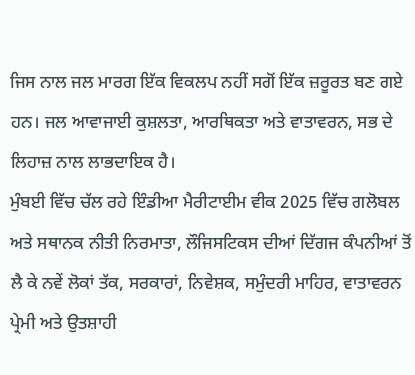ਜਿਸ ਨਾਲ ਜਲ ਮਾਰਗ ਇੱਕ ਵਿਕਲਪ ਨਹੀਂ ਸਗੋਂ ਇੱਕ ਜ਼ਰੂਰਤ ਬਣ ਗਏ ਹਨ। ਜਲ ਆਵਾਜਾਈ ਕੁਸ਼ਲਤਾ, ਆਰਥਿਕਤਾ ਅਤੇ ਵਾਤਾਵਰਨ, ਸਭ ਦੇ ਲਿਹਾਜ਼ ਨਾਲ ਲਾਭਦਾਇਕ ਹੈ।
ਮੁੰਬਈ ਵਿੱਚ ਚੱਲ ਰਹੇ ਇੰਡੀਆ ਮੈਰੀਟਾਈਮ ਵੀਕ 2025 ਵਿੱਚ ਗਲੋਬਲ ਅਤੇ ਸਥਾਨਕ ਨੀਤੀ ਨਿਰਮਾਤਾ, ਲੌਜਿਸਟਿਕਸ ਦੀਆਂ ਦਿੱਗਜ ਕੰਪਨੀਆਂ ਤੋਂ ਲੈ ਕੇ ਨਵੇਂ ਲੋਕਾਂ ਤੱਕ, ਸਰਕਾਰਾਂ, ਨਿਵੇਸ਼ਕ, ਸਮੁੰਦਰੀ ਮਾਹਿਰ, ਵਾਤਾਵਰਨ ਪ੍ਰੇਮੀ ਅਤੇ ਉਤਸ਼ਾਹੀ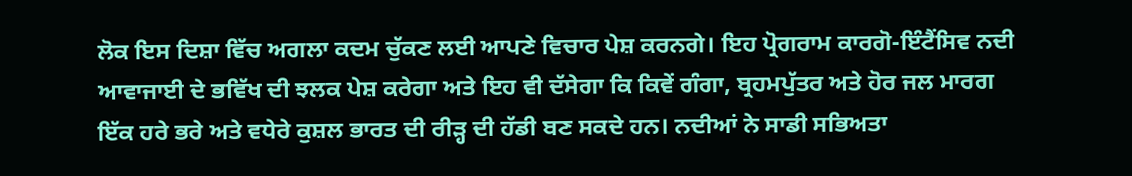ਲੋਕ ਇਸ ਦਿਸ਼ਾ ਵਿੱਚ ਅਗਲਾ ਕਦਮ ਚੁੱਕਣ ਲਈ ਆਪਣੇ ਵਿਚਾਰ ਪੇਸ਼ ਕਰਨਗੇ। ਇਹ ਪ੍ਰੋਗਰਾਮ ਕਾਰਗੋ-ਇੰਟੈਂਸਿਵ ਨਦੀ ਆਵਾਜਾਈ ਦੇ ਭਵਿੱਖ ਦੀ ਝਲਕ ਪੇਸ਼ ਕਰੇਗਾ ਅਤੇ ਇਹ ਵੀ ਦੱਸੇਗਾ ਕਿ ਕਿਵੇਂ ਗੰਗਾ, ਬ੍ਰਹਮਪੁੱਤਰ ਅਤੇ ਹੋਰ ਜਲ ਮਾਰਗ ਇੱਕ ਹਰੇ ਭਰੇ ਅਤੇ ਵਧੇਰੇ ਕੁਸ਼ਲ ਭਾਰਤ ਦੀ ਰੀੜ੍ਹ ਦੀ ਹੱਡੀ ਬਣ ਸਕਦੇ ਹਨ। ਨਦੀਆਂ ਨੇ ਸਾਡੀ ਸਭਿਅਤਾ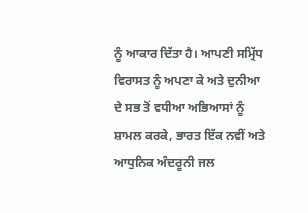ਨੂੰ ਆਕਾਰ ਦਿੱਤਾ ਹੈ। ਆਪਣੀ ਸਮ੍ਰਿੱਧ ਵਿਰਾਸਤ ਨੂੰ ਅਪਣਾ ਕੇ ਅਤੇ ਦੁਨੀਆ ਦੇ ਸਭ ਤੋਂ ਵਧੀਆ ਅਭਿਆਸਾਂ ਨੂੰ ਸ਼ਾਮਲ ਕਰਕੇ, ਭਾਰਤ ਇੱਕ ਨਵੀਂ ਅਤੇ ਆਧੁਨਿਕ ਅੰਦਰੂਨੀ ਜਲ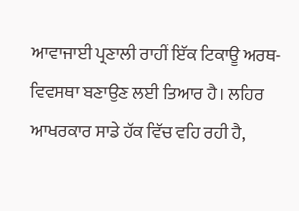ਆਵਾਜਾਈ ਪ੍ਰਣਾਲੀ ਰਾਹੀਂ ਇੱਕ ਟਿਕਾਊ ਅਰਥ-ਵਿਵਸਥਾ ਬਣਾਉਣ ਲਈ ਤਿਆਰ ਹੈ। ਲਹਿਰ ਆਖਰਕਾਰ ਸਾਡੇ ਹੱਕ ਵਿੱਚ ਵਹਿ ਰਹੀ ਹੈ,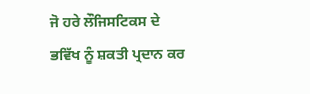ਜੋ ਹਰੇ ਲੌਜਿਸਟਿਕਸ ਦੇ ਭਵਿੱਖ ਨੂੰ ਸ਼ਕਤੀ ਪ੍ਰਦਾਨ ਕਰ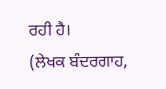ਰਹੀ ਹੈ।
(ਲੇਖਕ ਬੰਦਰਗਾਹ,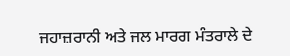ਜਹਾਜ਼ਰਾਨੀ ਅਤੇ ਜਲ ਮਾਰਗ ਮੰਤਰਾਲੇ ਦੇ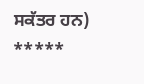ਸਕੱਤਰ ਹਨ)
*****